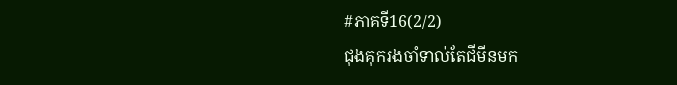#ភាគទី16(2/2)
ជុងគុករងចាំទាល់តែជីមីនមក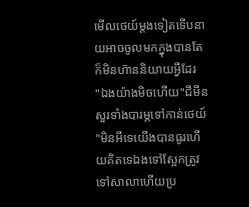មើលថេយ៍ម្តងទៀតទើបនាយអាចចូលមកក្នុងបានតែក៏មិនហ៑ាននិយាយអី្វដែរ
"ឯងយ៉ាងមិចហើយ"ជីមីនសួរទាំងបារម្ភទៅកាន់ថេយ៍
"មិនអីទេយើងបានធូរហើយគិតទេឯងទៅស្អែកត្រូវទៅសាលាហើយប្រ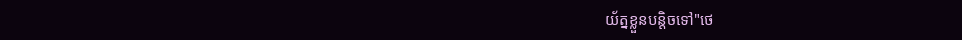យ័ត្នខ្លួនបន្តិចទៅ"ថេ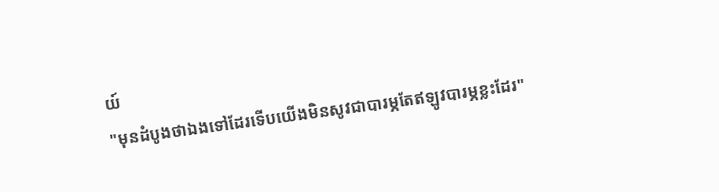យ៍
"មុនដំបូងថាឯងទៅដែរទើបយើងមិនសូវជាបារម្ភតែឥឡូវបារម្ភខ្លះដែរ"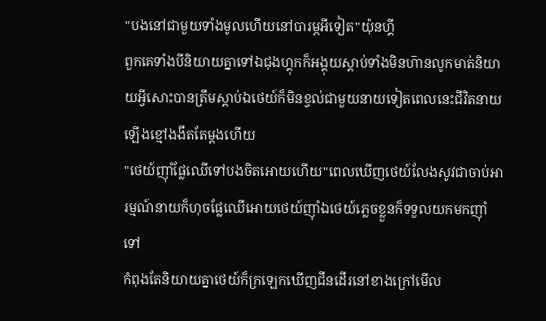"បងនៅជាមួយទាំងមូលហើយនៅបារម្ភអីទៀត"យ៉ុនហ្គី
ពួកគេទាំងបីនិយាយគ្នាទៅឯជុងហ្គុកក៏អង្គុយស្តាប់ទាំងមិនហ៑ានលូកមាត់និយាយអ្វីសោះបានត្រឹមស្តាប់ឯថេយ៍ក៏មិនខ្វល់ជាមួយនាយទៀតពេលនេះជីវិតនាយឡើងខ្មៅងងឹតតែម្តងហើយ
"ថេយ៍ញ៉ាំផ្លែឈើទៅបងចិតអោយហើយ"ពេលឃើញថេយ៍លែងសូវជាចាប់អារម្មណ៍នាយក៏ហុចផ្លែឈើអោយថេយ៍ញ៉ាំឯថេយ៍ភ្លេចខ្លួនក៏ទទួលយកមកញ៉ាំទៅ
កំពុងតែនិយាយគ្នាថេយ៍ក៏ក្រឡេកឃើញជីនដើរនៅខាងក្រៅមើល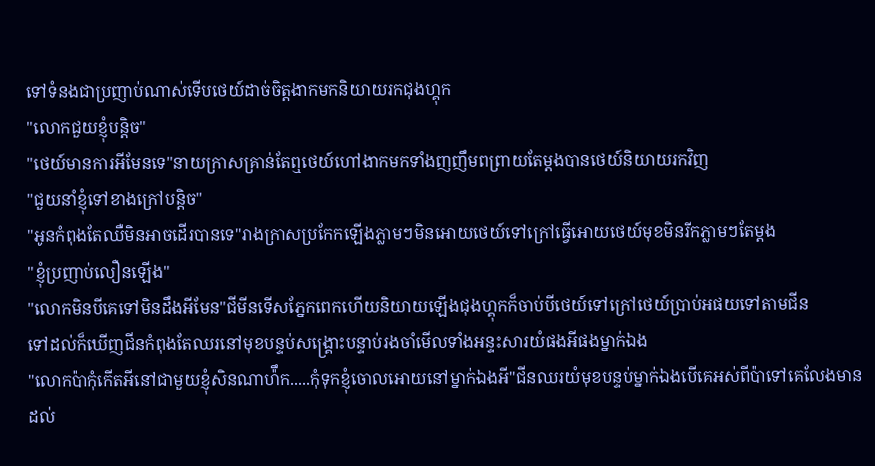ទៅទំនងជាប្រញាប់ណាស់ទើបថេយ៍ដាច់ចិត្តងាកមកនិយាយរកជុងហ្គុក
"លោកជួយខ្ញុំបន្តិច"
"ថេយ៍មានការអីមែនទេ"នាយក្រាសគ្រាន់តែឮថេយ៍ហៅងាកមកទាំងញញឹមពព្រាយតែម្តងបានថេយ៍និយាយរកវិញ
"ជួយនាំខ្ញុំទៅខាងក្រៅបន្តិច"
"អូនកំពុងតែឈឺមិនអាចដើរបានទេ"រាងក្រាសប្រកែកឡើងភ្លាមៗមិនអោយថេយ៍ទៅក្រៅធ្វើអោយថេយ៍មុខមិនរីកភ្លាមៗតែម្តង
"ខ្ញុំប្រញាប់លឿនឡើង"
"លោកមិនបីគេទៅមិនដឹងអីមែន"ជីមីនទើសភ្នែកពេកហើយនិយាយឡើងជុងហ្គុកក៏ចាប់បីថេយ៍ទៅក្រៅថេយ៍ប្រាប់អផយទៅតាមជីន
ទៅដល់ក៏ឃើញជីនកំពុងតែឈរនៅមុខបន្ទប់សង្រ្គោះបន្ទាប់រងចាំមើលទាំងអន្ទះសារយំផងអីផងម្នាក់ឯង
"លោកប៉ាកុំកើតអីនៅជាមួយខ្ញុំសិនណាហ៉ឹក.....កុំទុកខ្ញុំចោលអោយនៅម្នាក់ឯងអី"ជីនឈរយំមុខបន្ទប់ម្នាក់ឯងបើគេអស់ពីប៉ាទៅគេលែងមានដល់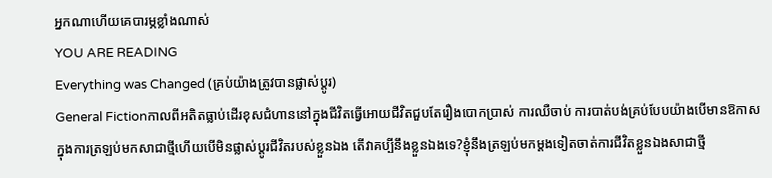អ្នកណាហើយគេបារម្ភខ្លាំងណាស់
YOU ARE READING
Everything was Changed (គ្រប់យ៉ាងត្រូវបានផ្លាស់ប្តូរ)
General Fictionកាលពីអតិតធ្លាប់ដើរខុសជំហាននៅក្នុងជីវិតធ្វើអោយជីវិតជួបតែរឿងបោកប្រាស់ ការឈឺចាប់ ការបាត់បង់គ្រប់បែបយ៉ាងបើមានឱកាសក្នុងការត្រឡប់មកសាជាថ្មីហើយបើមិនផ្លាស់ប្តូរជីវិតរបស់ខ្លួនឯង តើវាគប្បីនឹងខ្លួនឯងទេ?ខ្ញុំនឹងត្រឡប់មកម្តងទៀតចាត់ការជីវិតខ្លួនឯងសាជាថ្មី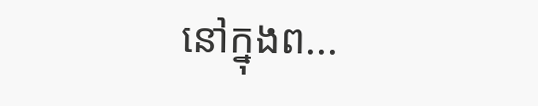នៅក្នុងព...